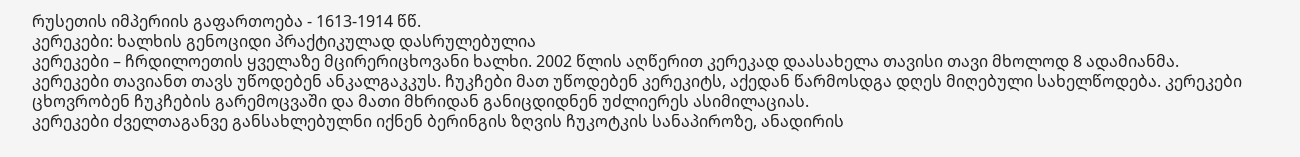რუსეთის იმპერიის გაფართოება - 1613-1914 წწ.
კერეკები: ხალხის გენოციდი პრაქტიკულად დასრულებულია
კერეკები – ჩრდილოეთის ყველაზე მცირერიცხოვანი ხალხი. 2002 წლის აღწერით კერეკად დაასახელა თავისი თავი მხოლოდ 8 ადამიანმა.
კერეკები თავიანთ თავს უწოდებენ ანკალგაკკუს. ჩუკჩები მათ უწოდებენ კერეკიტს, აქედან წარმოსდგა დღეს მიღებული სახელწოდება. კერეკები ცხოვრობენ ჩუკჩების გარემოცვაში და მათი მხრიდან განიცდიდნენ უძლიერეს ასიმილაციას.
კერეკები ძველთაგანვე განსახლებულნი იქნენ ბერინგის ზღვის ჩუკოტკის სანაპიროზე, ანადირის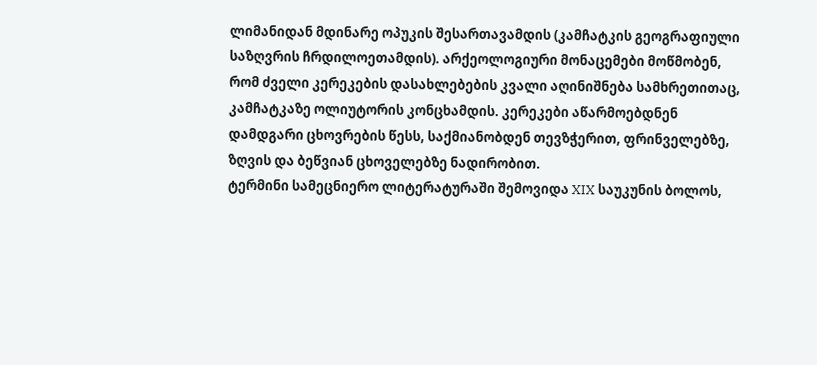ლიმანიდან მდინარე ოპუკის შესართავამდის (კამჩატკის გეოგრაფიული საზღვრის ჩრდილოეთამდის). არქეოლოგიური მონაცემები მოწმობენ, რომ ძველი კერეკების დასახლებების კვალი აღინიშნება სამხრეთითაც, კამჩატკაზე ოლიუტორის კონცხამდის. კერეკები აწარმოებდნენ დამდგარი ცხოვრების წესს, საქმიანობდენ თევზჭერით, ფრინველებზე, ზღვის და ბეწვიან ცხოველებზე ნადირობით.
ტერმინი სამეცნიერო ლიტერატურაში შემოვიდა XIX საუკუნის ბოლოს,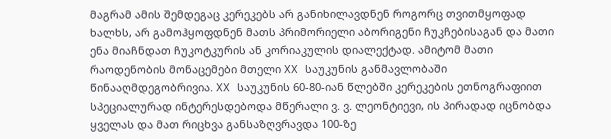მაგრამ ამის შემდეგაც კერეკებს არ განიხილავდნენ როგორც თვითმყოფად ხალხს, არ გამოჰყოფდნენ მათს პრიმორიელი აბორიგენი ჩუკჩებისაგან და მათი ენა მიაჩნდათ ჩუკოტკურის ან კორიაკულის დიალექტად. ამიტომ მათი რაოდენობის მონაცემები მთელი XX საუკუნის განმავლობაში წინააღმდეგობრივია. XX საუკუნის 60-80-იან წლებში კერეკების ეთნოგრაფიით სპეციალურად ინტერესდებოდა მწერალი ვ. ვ. ლეონტიევი, ის პირადად იცნობდა ყველას და მათ რიცხვა განსაზღვრავდა 100-ზე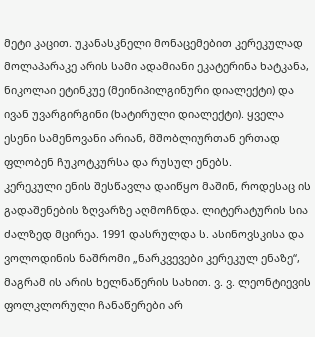მეტი კაცით. უკანასკნელი მონაცემებით კერეკულად მოლაპარაკე არის სამი ადამიანი ეკატერინა ხატკანა, ნიკოლაი ეტინკუე (მეინიპილგინური დიალექტი) და ივან უვარგირგინი (ხატირული დიალექტი). ყველა ესენი სამენოვანი არიან, მშობლიურთან ერთად ფლობენ ჩუკოტკურსა და რუსულ ენებს.
კერეკული ენის შესწავლა დაიწყო მაშინ, როდესაც ის გადაშენების ზღვარზე აღმოჩნდა. ლიტერატურის სია ძალზედ მცირეა. 1991 დასრულდა ს. ასინოვსკისა და ვოლოდინის ნაშრომი „ნარკვევები კერეკულ ენაზე“, მაგრამ ის არის ხელნაწერის სახით. ვ. ვ. ლეონტიევის ფოლკლორული ჩანაწერები არ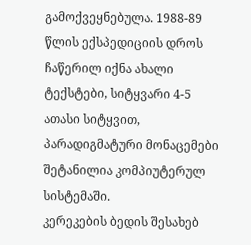გამოქვეყნებულა. 1988-89 წლის ექსპედიციის დროს ჩაწერილ იქნა ახალი ტექსტები, სიტყვარი 4-5 ათასი სიტყვით, პარადიგმატური მონაცემები შეტანილია კომპიუტერულ სისტემაში.
კერეკების ბედის შესახებ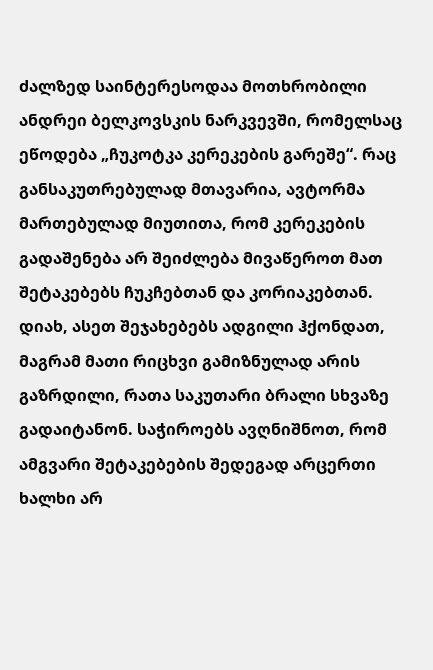ძალზედ საინტერესოდაა მოთხრობილი ანდრეი ბელკოვსკის ნარკვევში, რომელსაც ეწოდება „ჩუკოტკა კერეკების გარეშე“. რაც განსაკუთრებულად მთავარია, ავტორმა მართებულად მიუთითა, რომ კერეკების გადაშენება არ შეიძლება მივაწეროთ მათ შეტაკებებს ჩუკჩებთან და კორიაკებთან. დიახ, ასეთ შეჯახებებს ადგილი ჰქონდათ, მაგრამ მათი რიცხვი გამიზნულად არის გაზრდილი, რათა საკუთარი ბრალი სხვაზე გადაიტანონ. საჭიროებს ავღნიშნოთ, რომ ამგვარი შეტაკებების შედეგად არცერთი ხალხი არ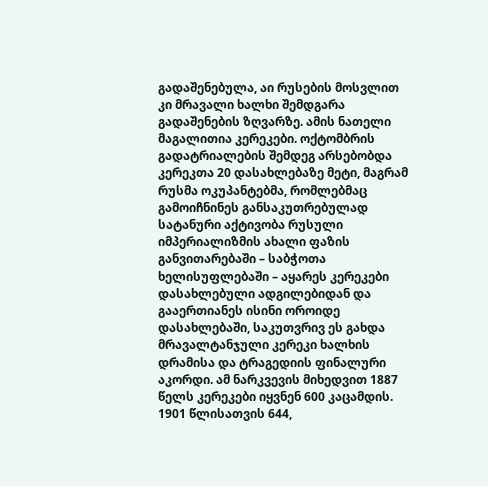გადაშენებულა, აი რუსების მოსვლით კი მრავალი ხალხი შემდგარა გადაშენების ზღვარზე. ამის ნათელი მაგალითია კერეკები. ოქტომბრის გადატრიალების შემდეგ არსებობდა კერეკთა 20 დასახლებაზე მეტი, მაგრამ რუსმა ოკუპანტებმა, რომლებმაც გამოიჩნინეს განსაკუთრებულად სატანური აქტივობა რუსული იმპერიალიზმის ახალი ფაზის განვითარებაში – საბჭოთა ხელისუფლებაში – აყარეს კერეკები დასახლებული ადგილებიდან და გააერთიანეს ისინი ოროიდე დასახლებაში, საკუთვრივ ეს გახდა მრავალტანჯული კერეკი ხალხის დრამისა და ტრაგედიის ფინალური აკორდი. ამ ნარკვევის მიხედვით 1887 წელს კერეკები იყვნენ 600 კაცამდის. 1901 წლისათვის 644,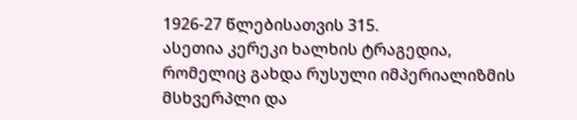1926-27 წლებისათვის 315.
ასეთია კერეკი ხალხის ტრაგედია, რომელიც გახდა რუსული იმპერიალიზმის მსხვერპლი და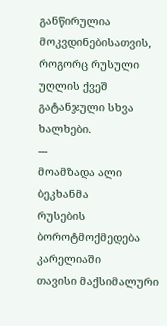განწირულია მოკვდინებისათვის, როგორც რუსული უღლის ქვეშ გატანჯული სხვა ხალხები.
---
მოამზადა ალი ბეკხანმა
რუსების ბოროტმოქმედება კარელიაში
თავისი მაქსიმალური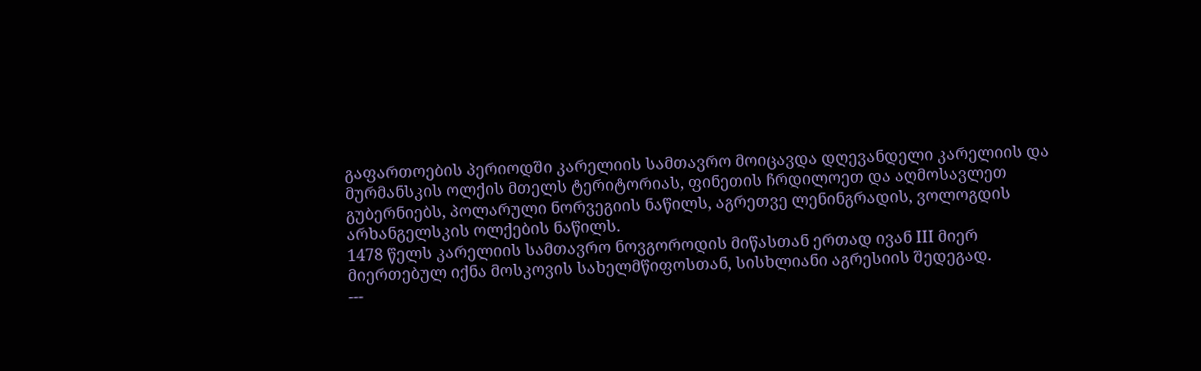გაფართოების პერიოდში კარელიის სამთავრო მოიცავდა დღევანდელი კარელიის და მურმანსკის ოლქის მთელს ტერიტორიას, ფინეთის ჩრდილოეთ და აღმოსავლეთ გუბერნიებს, პოლარული ნორვეგიის ნაწილს, აგრეთვე ლენინგრადის, ვოლოგდის არხანგელსკის ოლქების ნაწილს.
1478 წელს კარელიის სამთავრო ნოვგოროდის მიწასთან ერთად ივან III მიერ მიერთებულ იქნა მოსკოვის სახელმწიფოსთან, სისხლიანი აგრესიის შედეგად.
---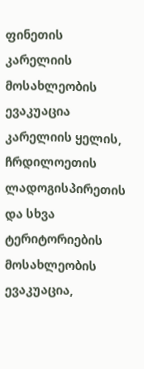ფინეთის კარელიის მოსახლეობის ევაკუაცია
კარელიის ყელის, ჩრდილოეთის ლადოგისპირეთის და სხვა ტერიტორიების მოსახლეობის ევაკუაცია,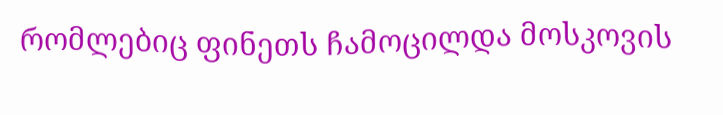რომლებიც ფინეთს ჩამოცილდა მოსკოვის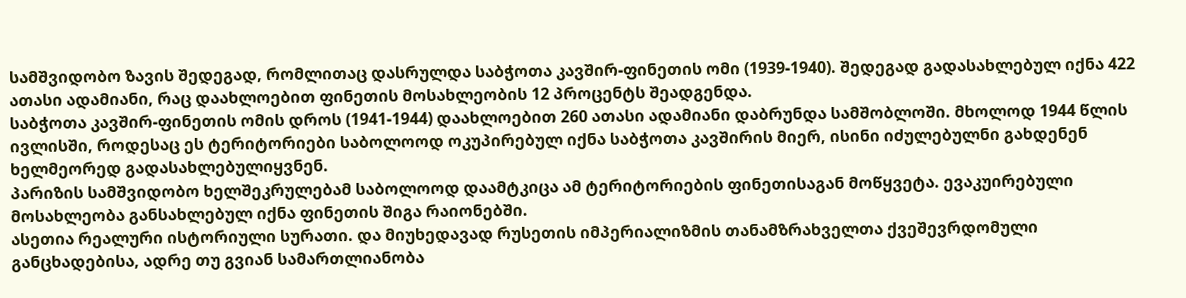სამშვიდობო ზავის შედეგად, რომლითაც დასრულდა საბჭოთა კავშირ-ფინეთის ომი (1939-1940). შედეგად გადასახლებულ იქნა 422 ათასი ადამიანი, რაც დაახლოებით ფინეთის მოსახლეობის 12 პროცენტს შეადგენდა.
საბჭოთა კავშირ-ფინეთის ომის დროს (1941-1944) დაახლოებით 260 ათასი ადამიანი დაბრუნდა სამშობლოში. მხოლოდ 1944 წლის ივლისში, როდესაც ეს ტერიტორიები საბოლოოდ ოკუპირებულ იქნა საბჭოთა კავშირის მიერ, ისინი იძულებულნი გახდენენ ხელმეორედ გადასახლებულიყვნენ.
პარიზის სამშვიდობო ხელშეკრულებამ საბოლოოდ დაამტკიცა ამ ტერიტორიების ფინეთისაგან მოწყვეტა. ევაკუირებული მოსახლეობა განსახლებულ იქნა ფინეთის შიგა რაიონებში.
ასეთია რეალური ისტორიული სურათი. და მიუხედავად რუსეთის იმპერიალიზმის თანამზრახველთა ქვეშევრდომული განცხადებისა, ადრე თუ გვიან სამართლიანობა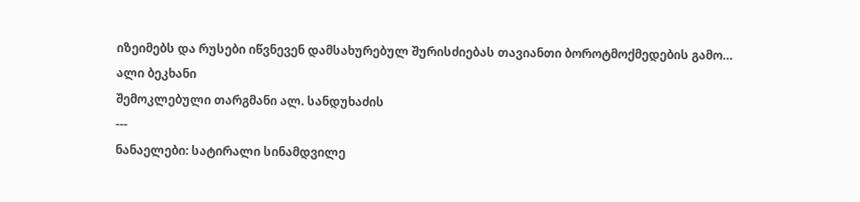იზეიმებს და რუსები იწვნევენ დამსახურებულ შურისძიებას თავიანთი ბოროტმოქმედების გამო…
ალი ბეკხანი
შემოკლებული თარგმანი ალ. სანდუხაძის
---
ნანაელები: სატირალი სინამდვილე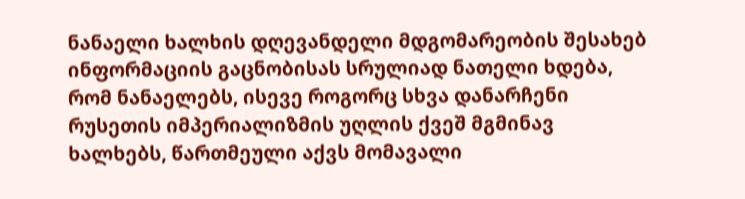ნანაელი ხალხის დღევანდელი მდგომარეობის შესახებ ინფორმაციის გაცნობისას სრულიად ნათელი ხდება, რომ ნანაელებს, ისევე როგორც სხვა დანარჩენი რუსეთის იმპერიალიზმის უღლის ქვეშ მგმინავ ხალხებს, წართმეული აქვს მომავალი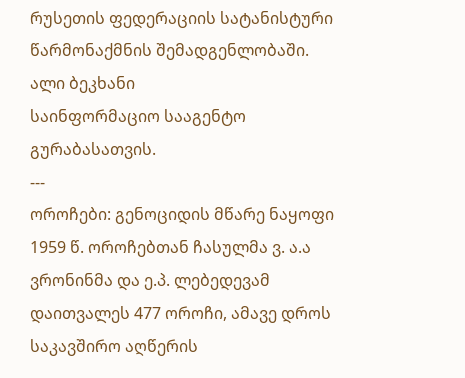რუსეთის ფედერაციის სატანისტური წარმონაქმნის შემადგენლობაში.
ალი ბეკხანი
საინფორმაციო სააგენტო გურაბასათვის.
---
ოროჩები: გენოციდის მწარე ნაყოფი
1959 წ. ოროჩებთან ჩასულმა ვ. ა.ა ვრონინმა და ე.პ. ლებედევამ დაითვალეს 477 ოროჩი, ამავე დროს საკავშირო აღწერის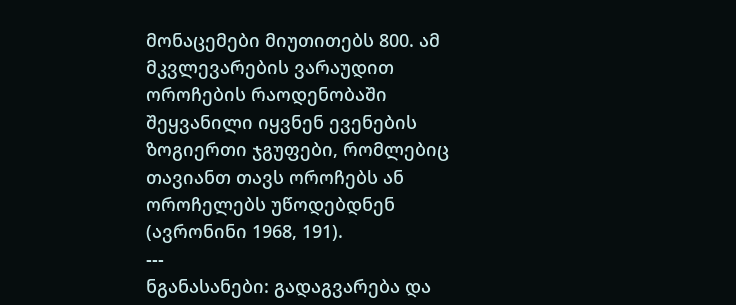მონაცემები მიუთითებს 800. ამ მკვლევარების ვარაუდით ოროჩების რაოდენობაში შეყვანილი იყვნენ ევენების ზოგიერთი ჯგუფები, რომლებიც თავიანთ თავს ოროჩებს ან ოროჩელებს უწოდებდნენ (ავრონინი 1968, 191).
---
ნგანასანები: გადაგვარება და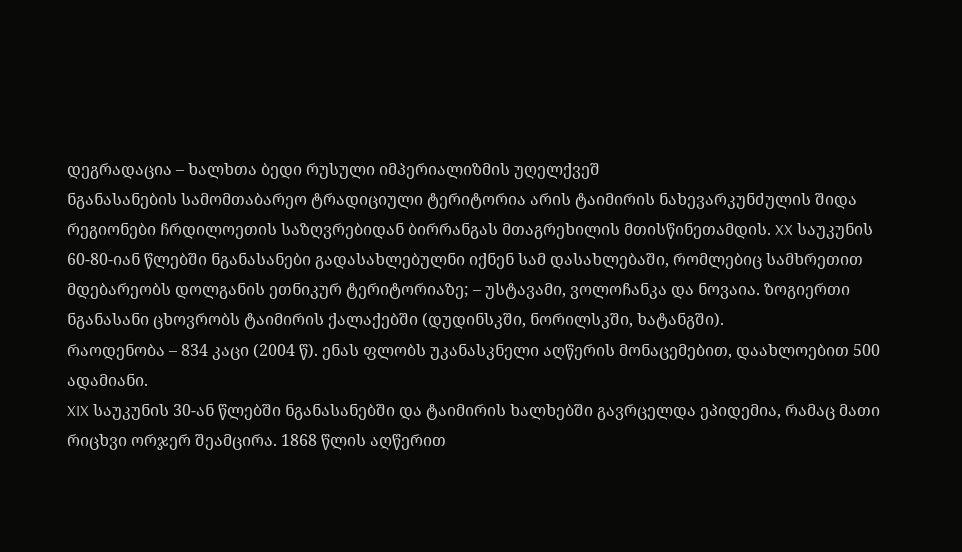დეგრადაცია – ხალხთა ბედი რუსული იმპერიალიზმის უღელქვეშ
ნგანასანების სამომთაბარეო ტრადიციული ტერიტორია არის ტაიმირის ნახევარკუნძულის შიდა რეგიონები ჩრდილოეთის საზღვრებიდან ბირრანგას მთაგრეხილის მთისწინეთამდის. XX საუკუნის 60-80-იან წლებში ნგანასანები გადასახლებულნი იქნენ სამ დასახლებაში, რომლებიც სამხრეთით მდებარეობს დოლგანის ეთნიკურ ტერიტორიაზე; – უსტავამი, ვოლოჩანკა და ნოვაია. ზოგიერთი ნგანასანი ცხოვრობს ტაიმირის ქალაქებში (დუდინსკში, ნორილსკში, ხატანგში).
რაოდენობა – 834 კაცი (2004 წ). ენას ფლობს უკანასკნელი აღწერის მონაცემებით, დაახლოებით 500 ადამიანი.
XIX საუკუნის 30-ან წლებში ნგანასანებში და ტაიმირის ხალხებში გავრცელდა ეპიდემია, რამაც მათი რიცხვი ორჯერ შეამცირა. 1868 წლის აღწერით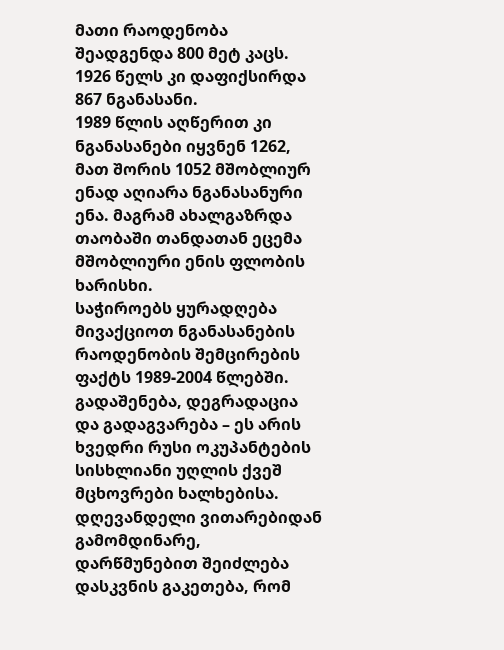მათი რაოდენობა შეადგენდა 800 მეტ კაცს. 1926 წელს კი დაფიქსირდა 867 ნგანასანი.
1989 წლის აღწერით კი ნგანასანები იყვნენ 1262, მათ შორის 1052 მშობლიურ ენად აღიარა ნგანასანური ენა. მაგრამ ახალგაზრდა თაობაში თანდათან ეცემა მშობლიური ენის ფლობის ხარისხი.
საჭიროებს ყურადღება მივაქციოთ ნგანასანების რაოდენობის შემცირების ფაქტს 1989-2004 წლებში. გადაშენება, დეგრადაცია და გადაგვარება – ეს არის ხვედრი რუსი ოკუპანტების სისხლიანი უღლის ქვეშ მცხოვრები ხალხებისა.
დღევანდელი ვითარებიდან გამომდინარე, დარწმუნებით შეიძლება დასკვნის გაკეთება, რომ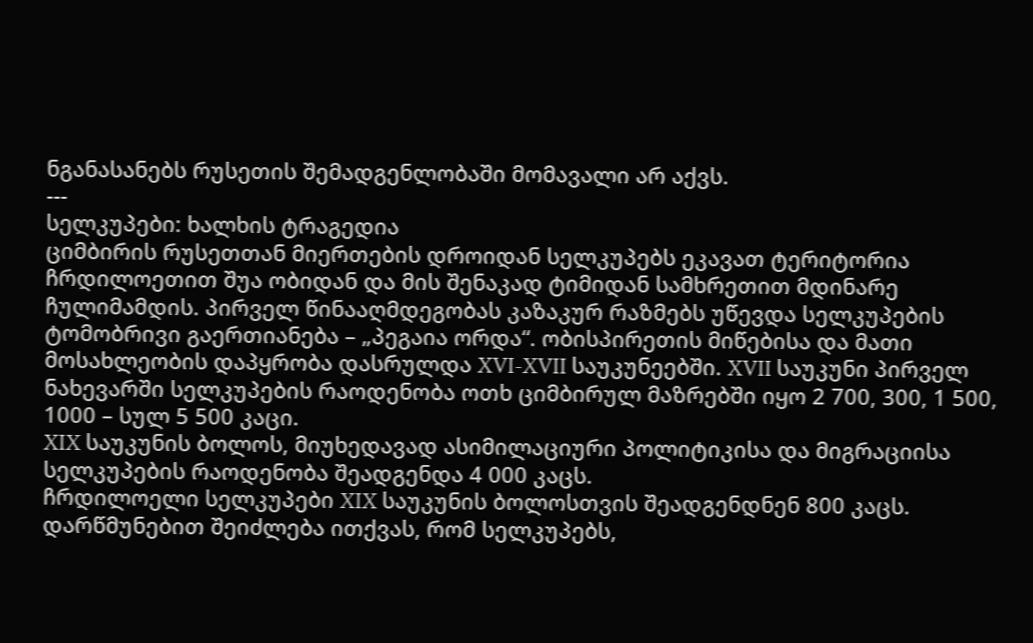ნგანასანებს რუსეთის შემადგენლობაში მომავალი არ აქვს.
---
სელკუპები: ხალხის ტრაგედია
ციმბირის რუსეთთან მიერთების დროიდან სელკუპებს ეკავათ ტერიტორია ჩრდილოეთით შუა ობიდან და მის შენაკად ტიმიდან სამხრეთით მდინარე ჩულიმამდის. პირველ წინააღმდეგობას კაზაკურ რაზმებს უწევდა სელკუპების ტომობრივი გაერთიანება – „პეგაია ორდა“. ობისპირეთის მიწებისა და მათი მოსახლეობის დაპყრობა დასრულდა XVI-XVII საუკუნეებში. XVII საუკუნი პირველ ნახევარში სელკუპების რაოდენობა ოთხ ციმბირულ მაზრებში იყო 2 700, 300, 1 500, 1000 – სულ 5 500 კაცი.
XIX საუკუნის ბოლოს, მიუხედავად ასიმილაციური პოლიტიკისა და მიგრაციისა სელკუპების რაოდენობა შეადგენდა 4 000 კაცს.
ჩრდილოელი სელკუპები XIX საუკუნის ბოლოსთვის შეადგენდნენ 800 კაცს.
დარწმუნებით შეიძლება ითქვას, რომ სელკუპებს,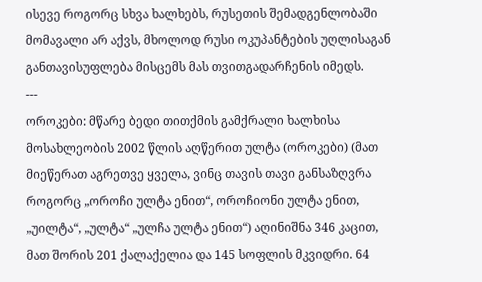ისევე როგორც სხვა ხალხებს, რუსეთის შემადგენლობაში მომავალი არ აქვს, მხოლოდ რუსი ოკუპანტების უღლისაგან განთავისუფლება მისცემს მას თვითგადარჩენის იმედს.
---
ოროკები: მწარე ბედი თითქმის გამქრალი ხალხისა
მოსახლეობის 2002 წლის აღწერით ულტა (ოროკები) (მათ მიეწერათ აგრეთვე ყველა, ვინც თავის თავი განსაზღვრა როგორც „ოროჩი ულტა ენით“, ოროჩიონი ულტა ენით, „უილტა“, „ულტა“ „ულჩა ულტა ენით“) აღინიშნა 346 კაცით, მათ შორის 201 ქალაქელია და 145 სოფლის მკვიდრი. 64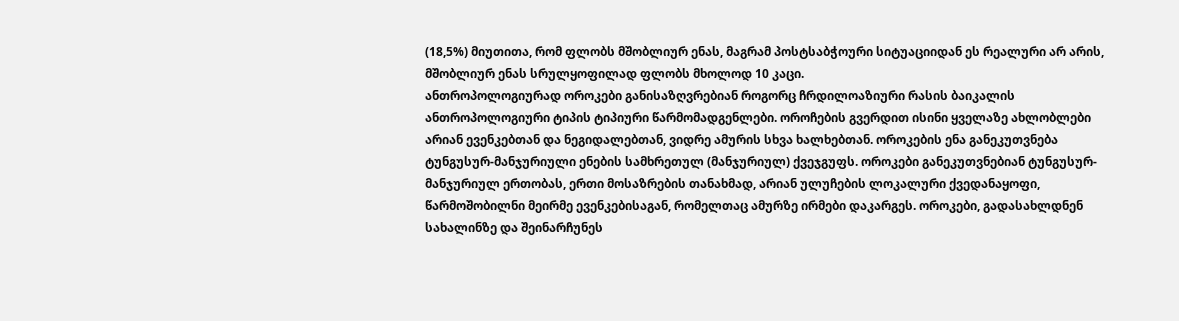(18,5%) მიუთითა, რომ ფლობს მშობლიურ ენას, მაგრამ პოსტსაბჭოური სიტუაციიდან ეს რეალური არ არის, მშობლიურ ენას სრულყოფილად ფლობს მხოლოდ 10 კაცი.
ანთროპოლოგიურად ოროკები განისაზღვრებიან როგორც ჩრდილოაზიური რასის ბაიკალის ანთროპოლოგიური ტიპის ტიპიური წარმომადგენლები. ოროჩების გვერდით ისინი ყველაზე ახლობლები არიან ევენკებთან და ნეგიდალებთან, ვიდრე ამურის სხვა ხალხებთან. ოროკების ენა განეკუთვნება ტუნგუსურ-მანჯურიული ენების სამხრეთულ (მანჯურიულ) ქვეჯგუფს. ოროკები განეკუთვნებიან ტუნგუსურ-მანჯურიულ ერთობას, ერთი მოსაზრების თანახმად, არიან ულუჩების ლოკალური ქვედანაყოფი, წარმოშობილნი მეირმე ევენკებისაგან, რომელთაც ამურზე ირმები დაკარგეს. ოროკები, გადასახლდნენ სახალინზე და შეინარჩუნეს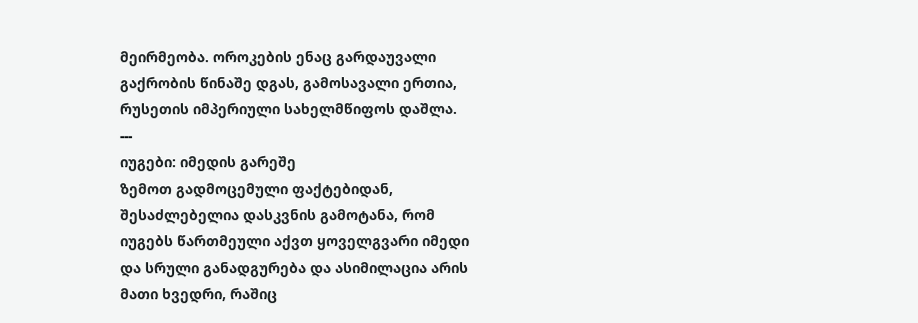მეირმეობა. ოროკების ენაც გარდაუვალი გაქრობის წინაშე დგას, გამოსავალი ერთია, რუსეთის იმპერიული სახელმწიფოს დაშლა.
---
იუგები: იმედის გარეშე
ზემოთ გადმოცემული ფაქტებიდან, შესაძლებელია დასკვნის გამოტანა, რომ იუგებს წართმეული აქვთ ყოველგვარი იმედი და სრული განადგურება და ასიმილაცია არის მათი ხვედრი, რაშიც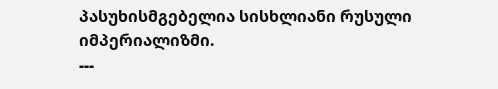პასუხისმგებელია სისხლიანი რუსული იმპერიალიზმი.
---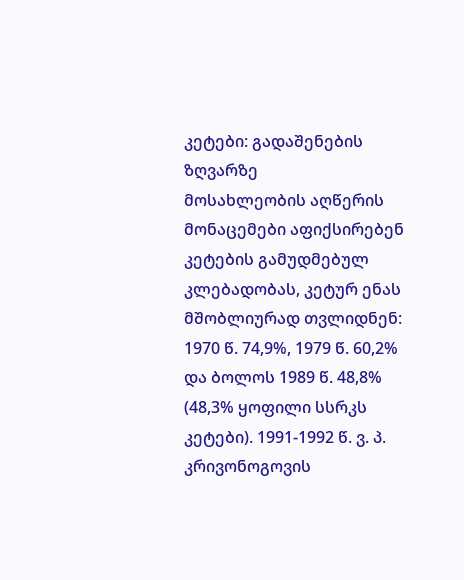კეტები: გადაშენების ზღვარზე
მოსახლეობის აღწერის მონაცემები აფიქსირებენ კეტების გამუდმებულ კლებადობას, კეტურ ენას მშობლიურად თვლიდნენ: 1970 წ. 74,9%, 1979 წ. 60,2% და ბოლოს 1989 წ. 48,8% (48,3% ყოფილი სსრკს კეტები). 1991-1992 წ. ვ. პ. კრივონოგოვის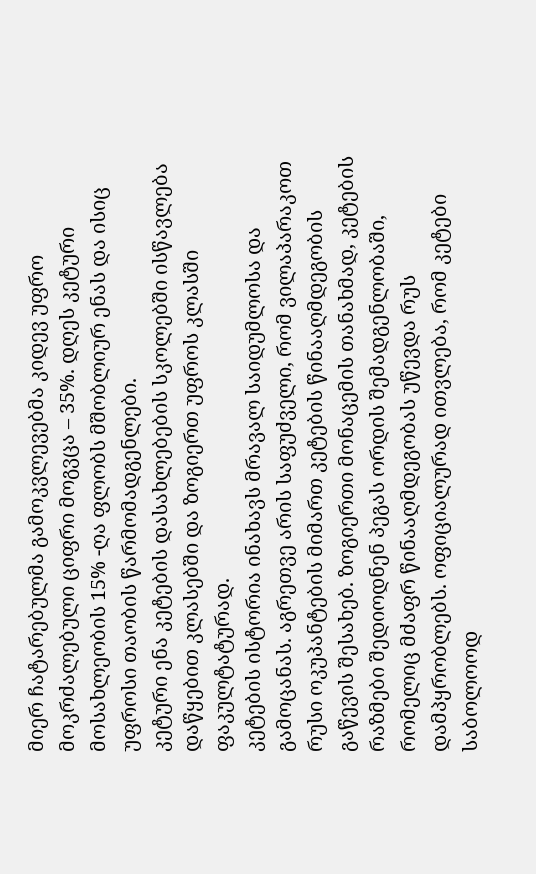მიერ ჩატარებულმა გამოკვლევებმა კიდევ უფრო მოკრძალებული ციფრი მოგვცა – 35%. დღეს კეტური მოსახლეობის 15% -ღა ფლობს მშობლიურ ენას და ისიც უფროსი თაობის წარმომადგენლები.
კეტური ენა კეტების დასახლებების სკოლებში ისწავლება დაწყებით კლასებში და ზოგიერთ უფროს კლასში ფაკულტატურად.
კეტების ისტორია ინახავს მრავალ საიდუმლოსა და გამოცანას. აგრეთვე არის საფუძველი, რომ ვილაპარაკოთ რუსი ოკუპანტების მიმართ კეტების წინააღმდეგობის გაწევის შესახებ. ზოგიერთი მონაცემის თანახმად, კეტების რაზმები შედიოდნენ პეგას ორდის შემადგენლობაში, რომელიც მძაფრ წინააღმდეგობას უწევდა რუს დამპყრობლებს. ოფიციალურად ითვლება, რომ კეტები საბოლოოდ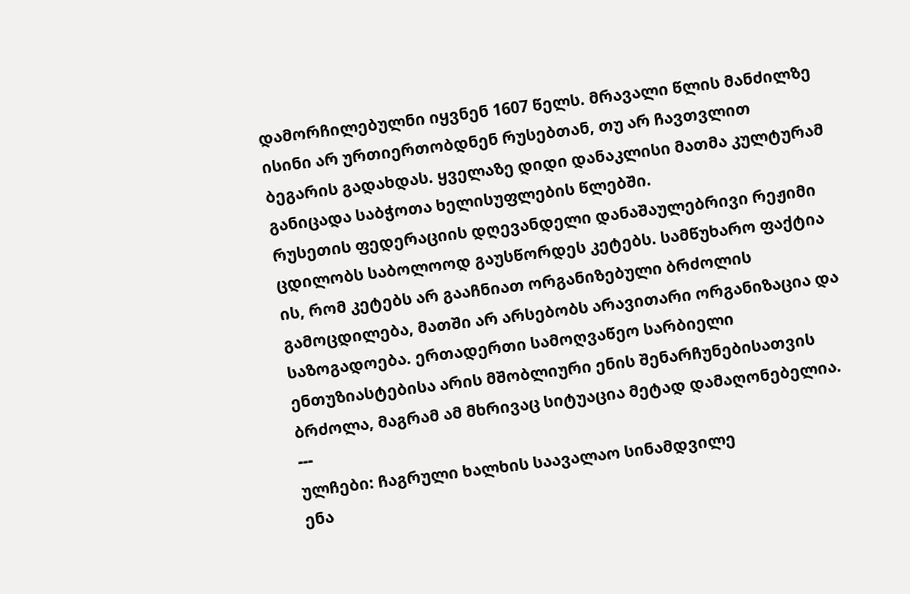დამორჩილებულნი იყვნენ 1607 წელს. მრავალი წლის მანძილზე ისინი არ ურთიერთობდნენ რუსებთან, თუ არ ჩავთვლით ბეგარის გადახდას. ყველაზე დიდი დანაკლისი მათმა კულტურამ განიცადა საბჭოთა ხელისუფლების წლებში.
რუსეთის ფედერაციის დღევანდელი დანაშაულებრივი რეჟიმი ცდილობს საბოლოოდ გაუსწორდეს კეტებს. სამწუხარო ფაქტია ის, რომ კეტებს არ გააჩნიათ ორგანიზებული ბრძოლის გამოცდილება, მათში არ არსებობს არავითარი ორგანიზაცია და საზოგადოება. ერთადერთი სამოღვაწეო სარბიელი ენთუზიასტებისა არის მშობლიური ენის შენარჩუნებისათვის ბრძოლა, მაგრამ ამ მხრივაც სიტუაცია მეტად დამაღონებელია.
---
ულჩები: ჩაგრული ხალხის საავალაო სინამდვილე
ენა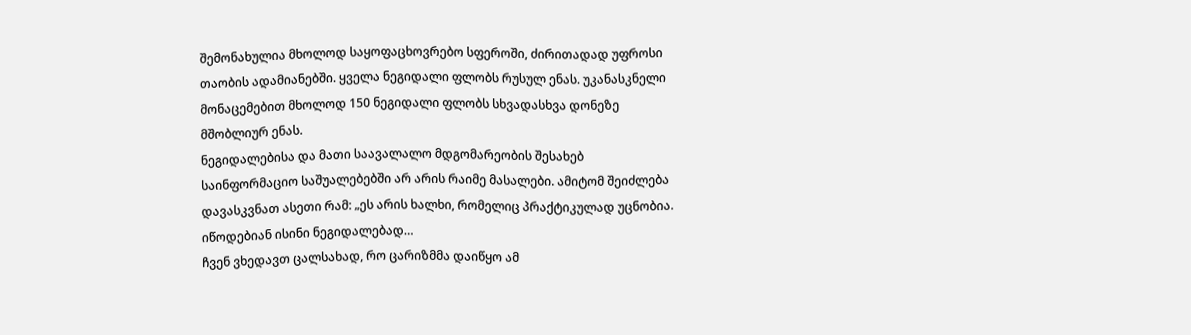შემონახულია მხოლოდ საყოფაცხოვრებო სფეროში, ძირითადად უფროსი თაობის ადამიანებში. ყველა ნეგიდალი ფლობს რუსულ ენას. უკანასკნელი მონაცემებით მხოლოდ 150 ნეგიდალი ფლობს სხვადასხვა დონეზე მშობლიურ ენას.
ნეგიდალებისა და მათი საავალალო მდგომარეობის შესახებ საინფორმაციო საშუალებებში არ არის რაიმე მასალები. ამიტომ შეიძლება დავასკვნათ ასეთი რამ: „ეს არის ხალხი, რომელიც პრაქტიკულად უცნობია. იწოდებიან ისინი ნეგიდალებად…
ჩვენ ვხედავთ ცალსახად, რო ცარიზმმა დაიწყო ამ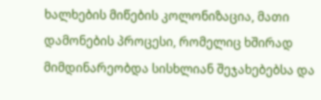ხალხების მიწების კოლონიზაცია, მათი დამონების პროცესი, რომელიც ხშირად მიმდინარეობდა სისხლიან შეჯახებებსა და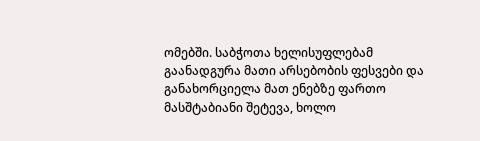ომებში. საბჭოთა ხელისუფლებამ გაანადგურა მათი არსებობის ფესვები და განახორციელა მათ ენებზე ფართო მასშტაბიანი შეტევა, ხოლო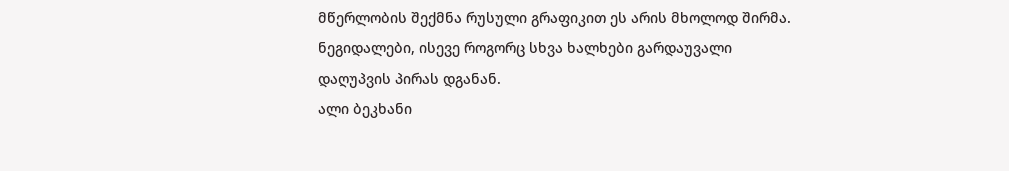მწერლობის შექმნა რუსული გრაფიკით ეს არის მხოლოდ შირმა.
ნეგიდალები, ისევე როგორც სხვა ხალხები გარდაუვალი დაღუპვის პირას დგანან.
ალი ბეკხანი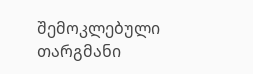შემოკლებული თარგმანი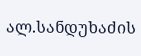ალ.სანდუხაძის